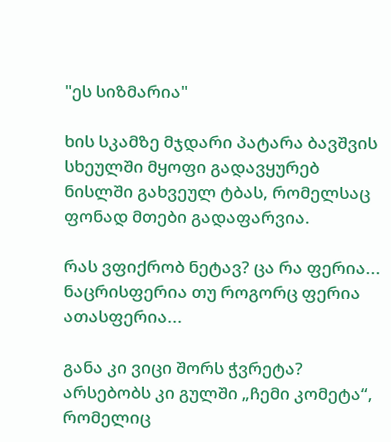"ეს სიზმარია"

ხის სკამზე მჯდარი პატარა ბავშვის სხეულში მყოფი გადავყურებ ნისლში გახვეულ ტბას, რომელსაც ფონად მთები გადაფარვია.

რას ვფიქრობ ნეტავ? ცა რა ფერია... ნაცრისფერია თუ როგორც ფერია ათასფერია...

განა კი ვიცი შორს ჭვრეტა? არსებობს კი გულში „ჩემი კომეტა“, რომელიც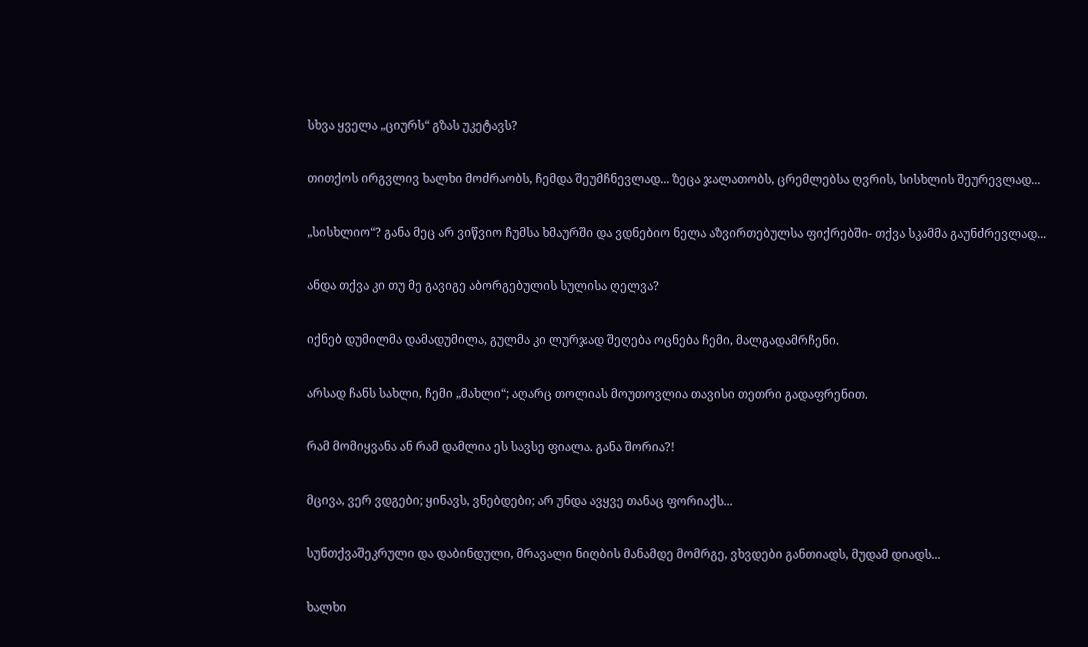სხვა ყველა „ციურს“ გზას უკეტავს?

თითქოს ირგვლივ ხალხი მოძრაობს, ჩემდა შეუმჩნევლად... ზეცა ჯალათობს, ცრემლებსა ღვრის, სისხლის შეურევლად...

„სისხლიო“? განა მეც არ ვიწვიო ჩუმსა ხმაურში და ვდნებიო ნელა აზვირთებულსა ფიქრებში- თქვა სკამმა გაუნძრევლად...

ანდა თქვა კი თუ მე გავიგე აბორგებულის სულისა ღელვა?

იქნებ დუმილმა დამადუმილა, გულმა კი ლურჯად შეღება ოცნება ჩემი, მალგადამრჩენი.

არსად ჩანს სახლი, ჩემი „მახლი“; აღარც თოლიას მოუთოვლია თავისი თეთრი გადაფრენით.

რამ მომიყვანა ან რამ დამლია ეს სავსე ფიალა. განა შორია?!

მცივა, ვერ ვდგები; ყინავს, ვნებდები; არ უნდა ავყვე თანაც ფორიაქს...

სუნთქვაშეკრული და დაბინდული, მრავალი ნიღბის მანამდე მომრგე, ვხვდები განთიადს, მუდამ დიადს...

ხალხი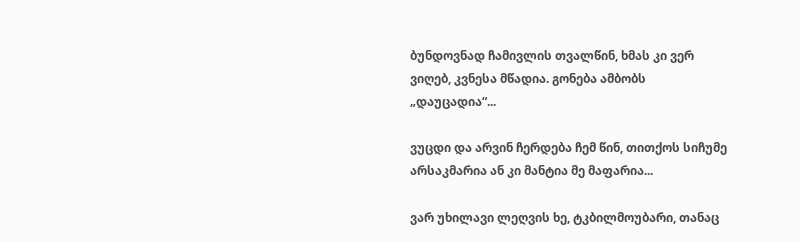ბუნდოვნად ჩამივლის თვალწინ, ხმას კი ვერ ვიღებ, კვნესა მწადია. გონება ამბობს „დაუცადია“...

ვუცდი და არვინ ჩერდება ჩემ წინ, თითქოს სიჩუმე არსაკმარია ან კი მანტია მე მაფარია...

ვარ უხილავი ლეღვის ხე, ტკბილმოუბარი, თანაც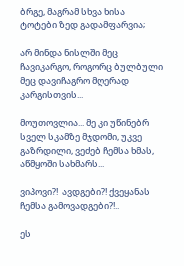ბრგე, მაგრამ სხვა ხისა ტოტები ზედ გადამფარვია;

არ მინდა ნისლში მეც ჩავიკარგო, როგორც ბულბული მეც დავიჩაგრო მღერად კარგისთვის...

მოუთოვლია... მე კი უწინებრ სველ სკამზე მჯდომი, უკვე გაზრდილი, ვეძებ ჩემსა ხმას, აწმყოში სახმარს...

ვიპოვი?!  ავდგები?! ქვეყანას ჩემსა გამოვადგები?!..

ეს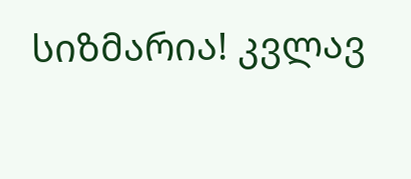სიზმარია! კვლავ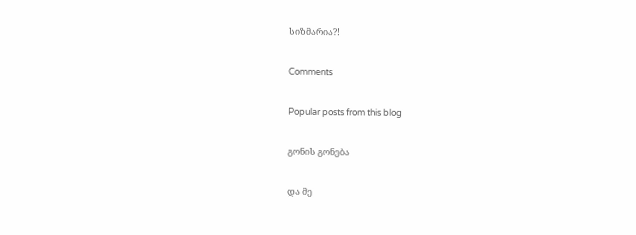სიზმარია?!

Comments

Popular posts from this blog

გონის გონება

და მე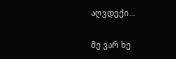აღვდექი...

მე ვარ ხე